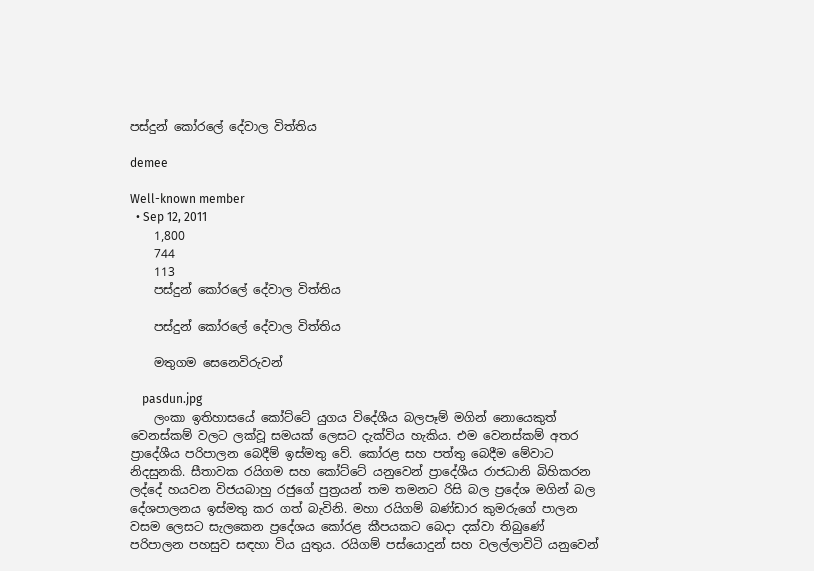පස්‌දුන් කෝරලේ දේවාල විත්තිය

demee

Well-known member
  • Sep 12, 2011
    1,800
    744
    113
    පස්‌දුන් කෝරලේ දේවාල විත්තිය

    පස්‌දුන් කෝරලේ දේවාල විත්තිය

    මතුගම සෙනෙවිරුවන්

    pasdun.jpg
    ලංකා ඉතිහාසයේ කෝට්‌ටේ යුගය විදේශීය බලපෑම් මගින් නොයෙකුත් වෙනස්‌කම් වලට ලක්‌වූ සමයක්‌ ලෙසට දැක්‌විය හැකිය. එම වෙනස්‌කම් අතර ප්‍රාදේශීය පරිපාලන බෙදීම් ඉස්‌මතු වේ. කෝරළ සහ පත්තු බෙදීම මේවාට නිදසුනකි. සීතාවක රයිගම සහ කෝට්‌ටේ යනුවෙන් ප්‍රාදේශීය රාජධානි බිහිකරන ලද්දේ හයවන විජයබාහු රජුගේ පුත්‍රයන් තම තමනට රිසි බල ප්‍රදේශ මගින් බල දේශපාලනය ඉස්‌මතු කර ගත් බැවිනි. මහා රයිගම් බණ්‌ඩාර කුමරුගේ පාලන වසම ලෙසට සැලකෙන ප්‍රදේශය කෝරළ කීපයකට බෙදා දක්‌වා තිබුණේ පරිපාලන පහසුව සඳහා විය යුතුය. රයිගම් පස්‌යොදුන් සහ වලල්ලාවිටි යනුවෙන්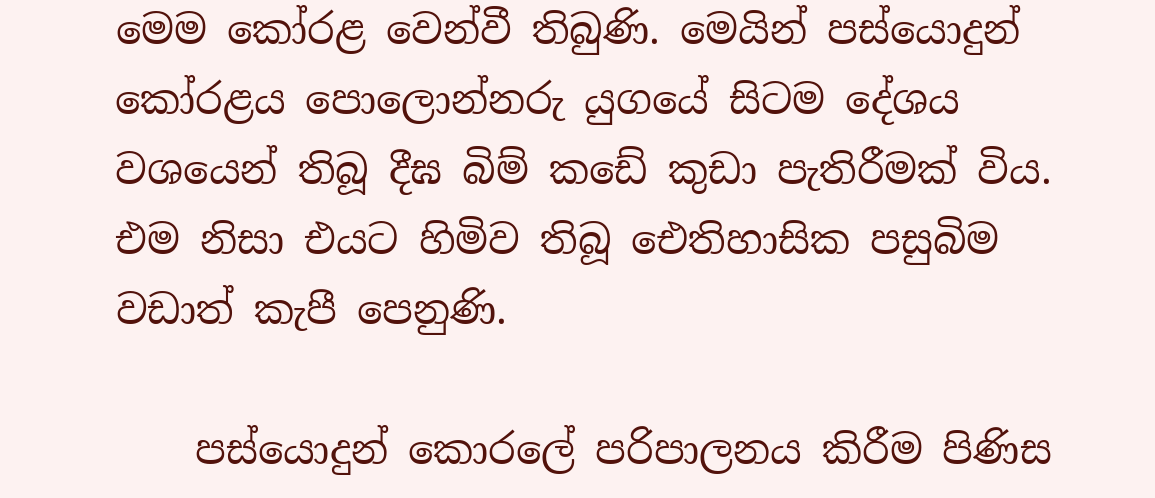මෙම කෝරළ වෙන්වී තිබුණි. මෙයින් පස්‌යොදුන් කෝරළය පොලොන්නරු යුගයේ සිටම දේශය වශයෙන් තිබූ දීඝ බිම් කඩේ කුඩා පැතිරීමක්‌ විය. එම නිසා එයට හිමිව තිබූ ඓතිහාසික පසුබිම වඩාත් කැපී පෙනුණි.

    පස්‌යොදුන් කොරලේ පරිපාලනය කිරීම පිණිස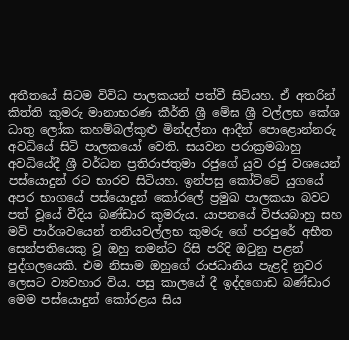අතීතයේ සිටම විවිධ පාලකයන් පත්වී සිටියහ. ඒ අතරින් කිත්ති කුමරු මානාභරණ කීර්ති ශ්‍රී මේඝ ශ්‍රී වල්ලභ කේශ ධාතු ලෝක කහම්බල්කුළු මින්දල්නා ආදීන් පොළොන්නරු අවධියේ සිටි පාලකයෝ වෙති. සයවන පරාක්‍රමබාහු අවධියේදී ශ්‍රී වර්ධන ප්‍රතිරාජතුමා රජුගේ යුව රජු වශයෙන් පස්‌යොදුන් රට භාරව සිටියහ. ඉන්පසු කෝට්‌ටේ යුගයේ අපර භාගයේ පස්‌යොදුන් කෝරලේ ප්‍රමුඛ පාලකයා බවට පත් වූයේ වීදිය බණ්‌ඩාර කුමරුය. යාපනයේ විජයබාහු සහ මව් පාර්ශවයෙන් තනියවල්ලභ කුමරු ගේ පරපුරේ අභීත සෙන්පතියෙකු වූ ඔහු තමන්ට රිසි පරිදි ඔටුනු පළන් පුද්ගලයෙකි. එම නිසාම ඔහුගේ රාජධානිය පැළදි නුවර ලෙසට ව්‍යවහාර විය. පසු කාලයේ දී ඉද්දගොඩ බණ්‌ඩාර මෙම පස්‌යොදුන් කෝරළය සිය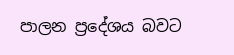පාලන ප්‍රදේශය බවට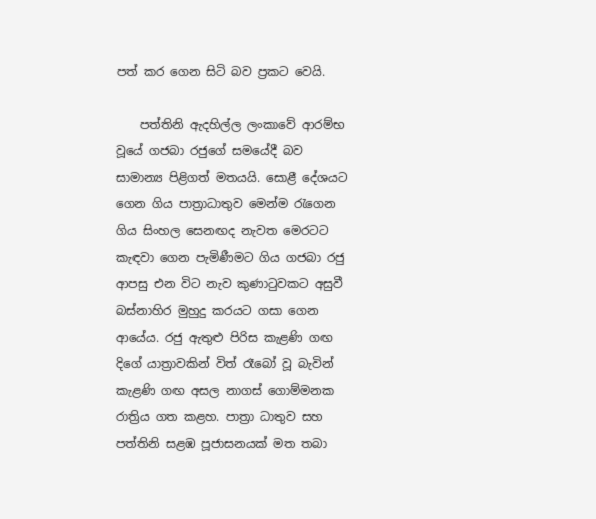පත් කර ගෙන සිටි බව ප්‍රකට වෙයි.

    පත්තිනි ඇදහිල්ල ලංකාවේ ආරම්භ වූයේ ගජබා රජුගේ සමයේදී බව සාමාන්‍ය පිළිගත් මතයයි. සොළී දේශයට ගෙන ගිය පාත්‍රාධාතුව මෙන්ම රැගෙන ගිය සිංහල සෙනඟද නැවත මෙරටට කැඳවා ගෙන පැමිණීමට ගිය ගජබා රජු ආපසු එන විට නැව කුණාටුවකට අසුවී බස්‌නාහිර මුහුදු කරයට ගසා ගෙන ආයේය. රජු ඇතුළු පිරිස කැළණි ගඟ දිගේ යාත්‍රාවකින් විත් රෑබෝ වූ බැවින් කැළණි ගඟ අසල නාගස්‌ ගොම්මනක රාත්‍රිය ගත කළහ. පාත්‍රා ධාතුව සහ පත්තිනි සළඹ පූජාසනයක්‌ මත තබා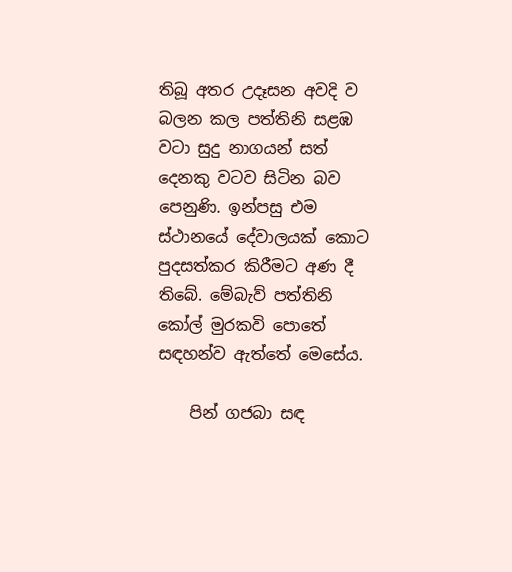තිබූ අතර උදෑසන අවදි ව බලන කල පත්තිනි සළඹ වටා සුදු නාගයන් සත් දෙනකු වටව සිටින බව පෙනුණි. ඉන්පසු එම ස්‌ථානයේ දේවාලයක්‌ කොට පුදසත්කර කිරීමට අණ දී තිබේ. මේබැව් පත්තිනි කෝල් මුරකවි පොතේ සඳහන්ව ඇත්තේ මෙසේය.

    පින් ගජබා සඳ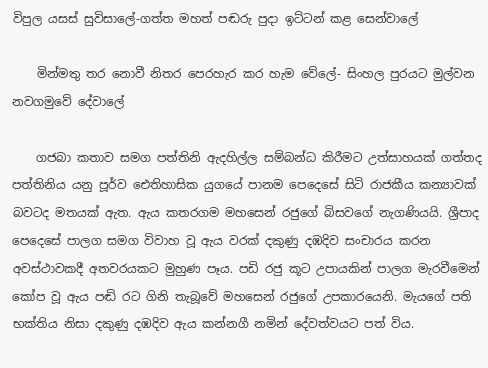විපුල යසස්‌ සුවිසාලේ-ගත්ත මහත් පඬරු පුදා ඉට්‌ටන් කළ සෙන්වාලේ

    මින්මතු තර නොවී නිතර පෙරහැර කර හැම වේලේ- සිංහල පුරයට මුල්වන නවගමුවේ දේවාලේ

    ගජබා කතාව සමග පත්තිනි ඇදහිල්ල සම්බන්ධ කිරීමට උත්සාහයක්‌ ගත්තද පත්තිනිය යනු පූර්ව ඓතිහාසික යුගයේ පානම පෙදෙසේ සිටි රාජකීය කන්‍යාවක්‌ බවටද මතයක්‌ ඇත. ඇය කතරගම මහසෙන් රජුගේ බිසවගේ නැගණියයි. ශ්‍රීපාද පෙදෙසේ පාලග සමග විවාහ වූ ඇය වරක්‌ දකුණු දඹදිව සංචාරය කරන අවස්‌ථාවකදී අතවරයකට මුහුණ පෑය. පඩි රජු කූට උපායකින් පාලග මැරවීමෙන් කෝප වූ ඇය පඬි රට ගිනි තැබූවේ මහසෙන් රජුගේ උපකාරයෙනි. මැයගේ පති භක්‌තිය නිසා දකුණු දඹදිව ඇය කන්නගී නමින් දේවත්වයට පත් විය.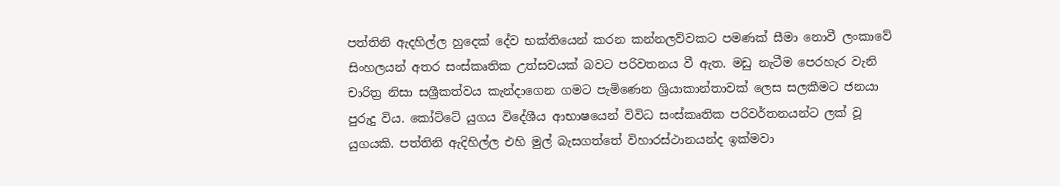පත්තිනි ඇදහිල්ල හුදෙක්‌ දේව භක්‌තියෙන් කරන කන්නලව්වකට පමණක්‌ සීමා නොවී ලංකාවේ සිංහලයන් අතර සංස්‌කෘතික උත්සවයක්‌ බවට පරිවතනය වී ඇත. මඩු නැටීම පෙරහැර වැනි චාරිත්‍ර නිසා සශ්‍රීකත්වය කැන්දාගෙන ගමට පැමිණෙන ශ්‍රියාකාන්තාවක්‌ ලෙස සලකීමට ජනයා පුරුදු විය. කෝට්‌ටේ යුගය විදේශීය ආභාෂයෙන් විවිධ සංස්‌කෘතික පරිවර්තනයන්ට ලක්‌ වූ යුගයකි. පත්තිනි ඇදිහිල්ල එහි මුල් බැසගත්තේ විහාරස්‌ථානයන්ද ඉක්‌මවා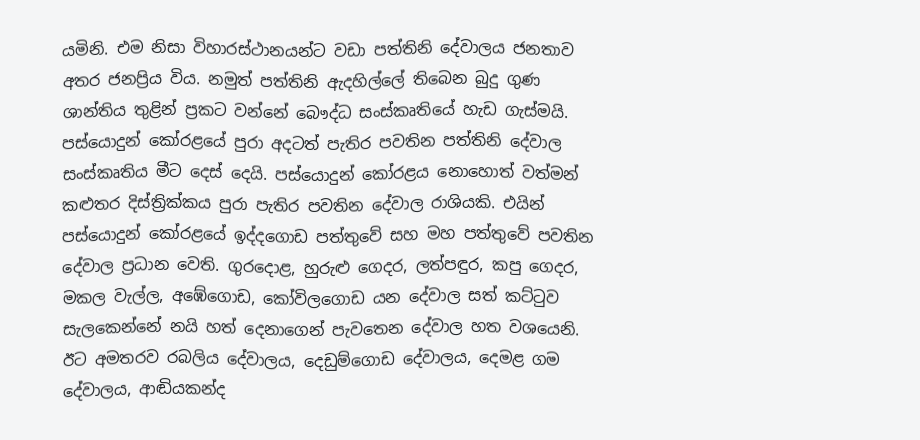යමිනි. එම නිසා විහාරස්‌ථානයන්ට වඩා පත්තිනි දේවාලය ජනතාව අතර ජනප්‍රිය විය. නමුත් පත්තිනි ඇදහිල්ලේ තිබෙන බුදු ගුණ ශාන්තිය තුළින් ප්‍රකට වන්නේ බෞද්ධ සංස්‌කෘතියේ හැඩ ගැස්‌මයි. පස්‌යොදුන් කෝරළයේ පුරා අදටත් පැතිර පවතින පත්තිනි දේවාල සංස්‌කෘතිය මීට දෙස්‌ දෙයි. පස්‌යොදුන් කෝරළය නොහොත් වත්මන් කළුතර දිස්‌ත්‍රික්‌කය පුරා පැතිර පවතින දේවාල රාශියකි. එයින් පස්‌යොදුන් කෝරළයේ ඉද්දගොඩ පත්තුවේ සහ මහ පත්තුවේ පවතින දේවාල ප්‍රධාන වෙති. ගුරදොළ, හුරුළු ගෙදර, ලත්පඳුර, කපු ගෙදර, මකල වැල්ල, අඹේගොඩ, කෝවිලගොඩ යන දේවාල සත් කට්‌ටුව සැලකෙන්නේ නයි හත් දෙනාගෙන් පැවතෙන දේවාල හත වශයෙනි. ඊට අමතරව රබලිය දේවාලය, දෙඩුම්ගොඩ දේවාලය, දෙමළ ගම දේවාලය, ආඬියකන්ද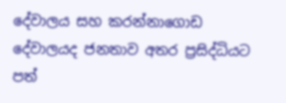දේවාලය සහ කරන්නාගොඩ දේවාලයද ජනතාව අතර ප්‍රසිද්ධියට පත්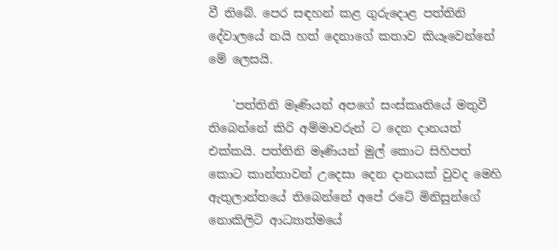වී තිබේ. පෙර සඳහන් කළ ගුරුදොළ පත්තිනි දේවාලයේ නයි හත් දෙනාගේ කතාව කියෑවෙන්නේ මේ ලෙසයි.

    'පත්තිනි මෑණියන් අපගේ සංස්‌කෘතියේ මතුවී තිබෙන්නේ කිරි අම්මාවරුන් ට දෙන දානයත් එක්‌කයි. පත්තිනි මෑණියන් මුල් කොට සිහිපත් කොට කාන්තාවන් උදෙසා දෙන දානයක්‌ වුවද මෙහි ඇතුලාන්තයේ තිබෙන්නේ අපේ රටේ මිනිසුන්ගේ නොකිලිටි ආධ්‍යාත්මයේ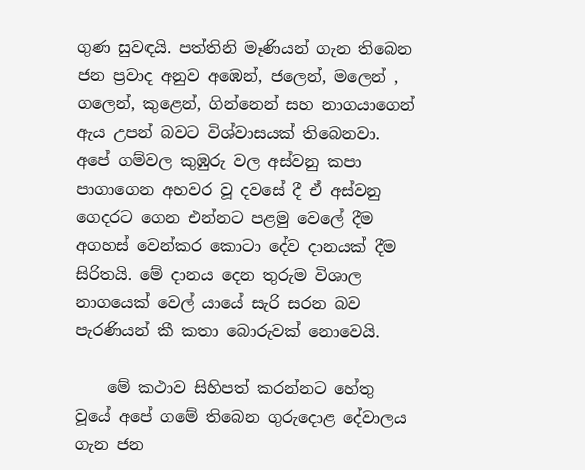ගුණ සුවඳයි. පත්තිනි මෑණියන් ගැන තිබෙන ජන ප්‍රවාද අනුව අඹෙන්, ජලෙන්, මලෙන් , ගලෙන්, කුළෙන්, ගින්නෙන් සහ නාගයාගෙන් ඇය උපන් බවට විශ්වාසයක්‌ තිබෙනවා. අපේ ගම්වල කුඹුරු වල අස්‌වනු කපා පාගාගෙන අහවර වූ දවසේ දී ඒ අස්‌වනු ගෙදරට ගෙන එන්නට පළමු වෙලේ දීම අගහස්‌ වෙන්කර කොටා දේව දානයක්‌ දීම සිරිතයි. මේ දානය දෙන තුරුම විශාල නාගයෙක්‌ වෙල් යායේ සැරි සරන බව පැරණියන් කී කතා බොරුවක්‌ නොවෙයි.

    මේ කථාව සිහිපත් කරන්නට හේතු වූයේ අපේ ගමේ තිබෙන ගුරුදොළ දේවාලය ගැන ජන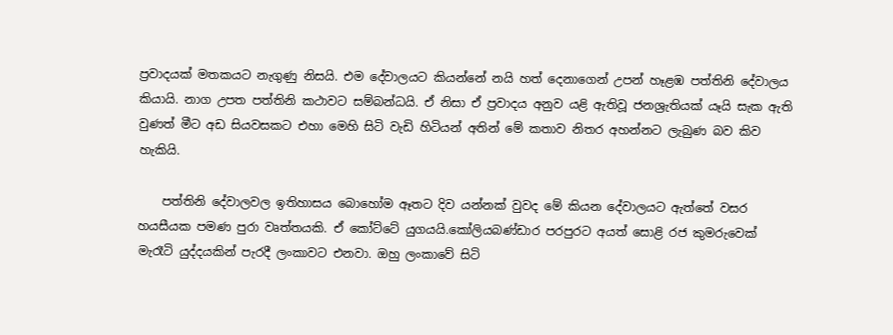ප්‍රවාදයක්‌ මතකයට නැගුණු නිසයි. එම දේවාලයට කියන්නේ නයි හත් දෙනාගෙන් උපන් හෑළඹ පත්තිනි දේවාලය කියායි. නාග උපත පත්තිනි කථාවට සම්බන්ධයි. ඒ නිසා ඒ ප්‍රවාදය අනුව යළි ඇතිවූ ජනශ්‍රැතියක්‌ යෑයි සැක ඇති වුණත් මීට අඩ සියවසකට එහා මෙහි සිටි වැඩි හිටියන් අතින් මේ කතාව නිතර අහන්නට ලැබුණ බව කිව හැකියි.

    පත්තිනි දේවාලවල ඉතිහාසය බොහෝම ඈතට දිව යන්නක්‌ වුවද මේ කියන දේවාලයට ඇත්තේ වසර හයසීයක පමණ පුරා වෘත්තයකි. ඒ කෝට්‌ටේ යුගයයි.කෝලියබණ්‌ඩාර පරපුරට අයත් සොළි රජ කුමරුවෙක්‌ මැරෑටි යුද්දයකින් පැරදී ලංකාවට එනවා. ඔහු ලංකාවේ සිටි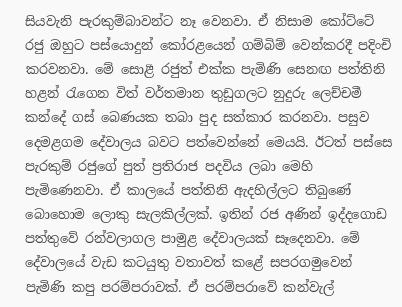සියවැනි පැරකුම්බාවන්ට නෑ වෙනවා. ඒ නිසාම කෝට්‌ටේ රජු ඔහුට පස්‌යොදුන් කෝරළයෙන් ගම්බිම් වෙන්කරදී පදිංචි කරවනවා. මේ සොළී රජුත් එක්‌ක පැමිණි සෙනඟ පත්තිනි හළන් රැගෙන විත් වර්තමාන තුඩුගලට නුදුරු ලෙච්චමී කන්දේ ගස්‌ බෙණයක තබා පුද සත්කාර කරනවා. පසුව දෙමළගම දේවාලය බවට පත්වෙන්නේ මෙයයි. ඊටත් පස්‌සෙ පැරකුම් රජුගේ පුත් ප්‍රතිරාජ පදවිය ලබා මෙහි පැමිණෙනවා. ඒ කාලයේ පත්තිනි ඇදහිල්ලට තිබුණේ බොහොම ලොකු සැලකිල්ලක්‌. ඉතින් රජ අණින් ඉද්දගොඩ පත්තුවේ රන්වලාගල පාමුළ දේවාලයක්‌ සෑදෙනවා. මේ දේවාලයේ වැඩ කටයුතු වතාවත් කළේ සපරගමුවෙන් පැමිණි කපු පරම්පරාවක්‌. ඒ පරම්පරාවේ කන්වැල්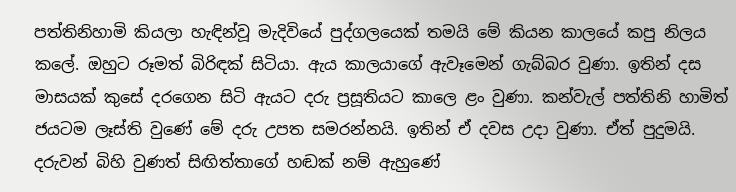පත්තිනිහාමි කියලා හැඳින්වූ මැදිවියේ පුද්ගලයෙක්‌ තමයි මේ කියන කාලයේ කපු නිලය කලේ. ඔහුට රූමත් බිරිඳක්‌ සිටියා. ඇය කාලයාගේ ඇවෑමෙන් ගැබ්බර වුණා. ඉතින් දස මාසයක්‌ කුසේ දරගෙන සිටි ඇයට දරු ප්‍රසූතියට කාලෙ ළං වුණා. කන්වැල් පත්තිනි හාමිත් ජයටම ලෑස්‌ති වුණේ මේ දරු උපත සමරන්නයි. ඉතින් ඒ දවස උදා වුණා. ඒත් පුදුමයි. දරුවන් බිහි වුණත් සිඟිත්තාගේ හඬක්‌ නම් ඇහුණේ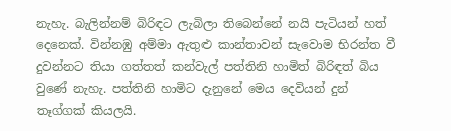නැහැ. බැලින්නම් බිරිඳට ලැබිලා තිබෙන්නේ නයි පැටියන් හත් දෙනෙක්‌. වින්නඹු අම්මා ඇතුළු කාන්තාවන් සැවොම භිරන්ත වී දුවන්නට තියා ගත්තත් කන්වැල් පත්තිනි හාමිත් බිරිඳත් බිය වුණේ නැහැ. පත්තිනි හාමිට දැනුනේ මෙය දෙවියන් දුන් තෑග්ගක්‌ කියලයි.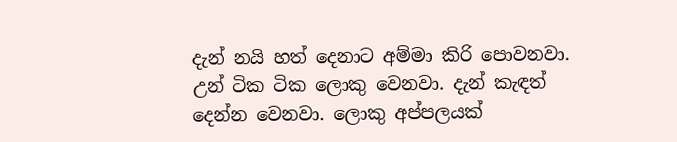දැන් නයි හත් දෙනාට අම්මා කිරි පොවනවා. උන් ටික ටික ලොකු වෙනවා. දැන් කැඳත් දෙන්න වෙනවා. ලොකු අප්පලයක්‌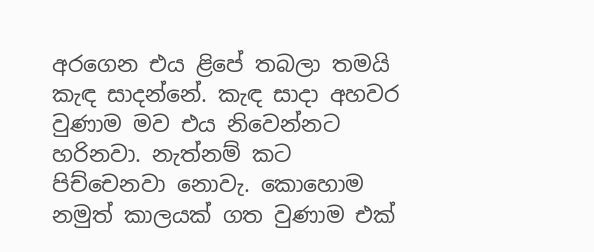අරගෙන එය ළිපේ තබලා තමයි කැඳ සාදන්නේ. කැඳ සාදා අහවර වුණාම මව එය නිවෙන්නට හරිනවා. නැත්නම් කට පිච්චෙනවා නොවැ. කොහොම නමුත් කාලයක්‌ ගත වුණාම එක්‌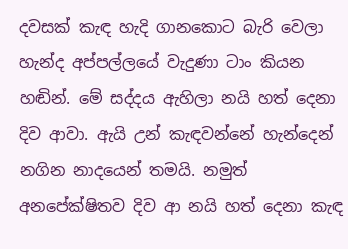දවසක්‌ කැඳ හැදි ගානකොට බැරි වෙලා හැන්ද අප්පල්ලයේ වැදුණා ටාං කියන හඬින්. මේ සද්දය ඇහිලා නයි හත් දෙනා දිව ආවා. ඇයි උන් කැඳවන්නේ හැන්දෙන් නගින නාදයෙන් තමයි. නමුත් අනපේක්‌ෂිතව දිව ආ නයි හත් දෙනා කැඳ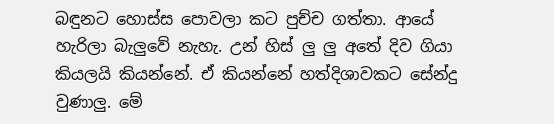බඳුනට හොස්‌ස පොවලා කට පුච්ච ගත්තා. ආයේ හැරිලා බැලුවේ නැහැ. උන් හිස්‌ ලු ලු අතේ දිව ගියා කියලයි කියන්නේ. ඒ කියන්නේ හත්දිශාවකට සේන්දු වුණාලු. මේ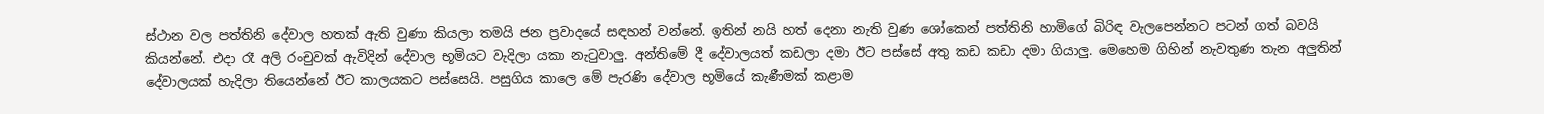ස්‌ථාන වල පත්තිනි දේවාල හතක්‌ ඇති වුණා කියලා තමයි ජන ප්‍රවාදයේ සඳහන් වන්නේ. ඉතින් නයි හත් දෙනා නැති වුණ ශෝකෙන් පත්තිනි හාමිගේ බිරිඳ වැලපෙන්නට පටන් ගත් බවයි කියන්නේ. එදා රෑ අලි රංචුවක්‌ ඇවිදින් දේවාල භූමියට වැදිලා යකා නැටුවාලු. අන්තිමේ දී දේවාලයත් කඩලා දමා ඊට පස්‌සේ අතු කඩ කඩා දමා ගියාලු. මෙහෙම ගිහින් නැවතුණ තැන අලුතින් දේවාලයක්‌ හැදිලා තියෙන්නේ ඊට කාලයකට පස්‌සෙයි. පසුගිය කාලෙ මේ පැරණි දේවාල භූමියේ කැණීමක්‌ කළාම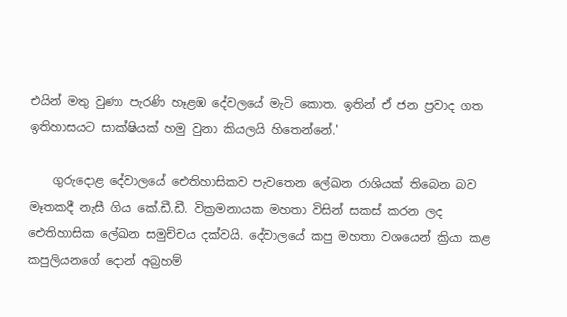එයින් මතු වුණා පැරණි හෑළඹ දේවලයේ මැටි කොත. ඉතින් ඒ ජන ප්‍රවාද ගත ඉතිහාසයට සාක්‌ෂියක්‌ හමු වුනා කියලයි හිතෙන්නේ.'

    ගුරුදොළ දේවාලයේ ඓතිහාසිකව පැවතෙන ලේඛන රාශියක්‌ තිබෙන බව මෑතකදී නැසී ගිය කේ.ඩී.ඩී. වික්‍රමනායක මහතා විසින් සකස්‌ කරන ලද ඓතිහාසික ලේඛන සමුච්චය දක්‌වයි. දේවාලයේ කපු මහතා වශයෙන් ක්‍රියා කළ කපුලියනගේ දොන් අබ්‍රහම්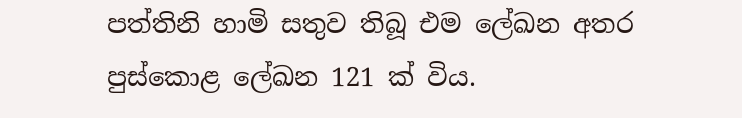පත්තිනි හාමි සතුව තිබූ එම ලේඛන අතර පුස්‌කොළ ලේඛන 121 ක්‌ විය.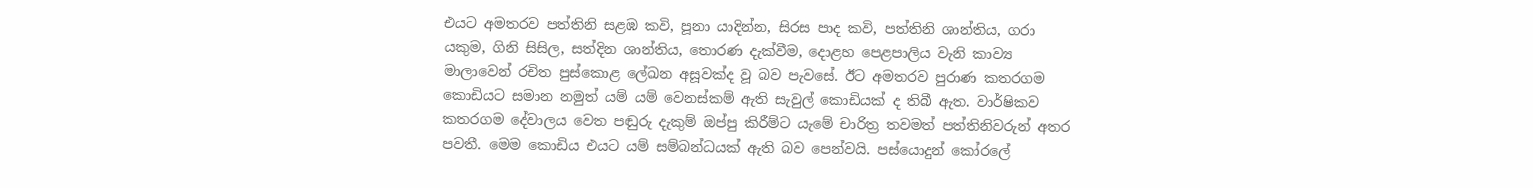එයට අමතරව පත්තිනි සළඹ කවි, පූනා යාදින්න, සිරස පාද කවි, පත්තිනි ශාන්තිය, ගරා යකුම, ගිනි සිසිල, සත්දින ශාන්තිය, තොරණ දැක්‌වීම, දොළහ පෙළපාලිය වැනි කාව්‍ය මාලාවෙන් රචිත පුස්‌කොළ ලේඛන අසූවක්‌ද වූ බව පැවසේ. ඊට අමතරව පුරාණ කතරගම කොඩියට සමාන නමුත් යම් යම් වෙනස්‌කම් ඇති සැවුල් කොඩියක්‌ ද තිබී ඇත. වාර්ෂිකව කතරගම දේවාලය වෙත පඬුරු දැකුම් ඔප්පු කිරීම්ට යැමේ චාරිත්‍ර තවමත් පත්තිනිවරුන් අතර පවතී. මෙම කොඩිය එයට යම් සම්බන්ධයක්‌ ඇති බව පෙන්වයි. පස්‌යොදුන් කෝරලේ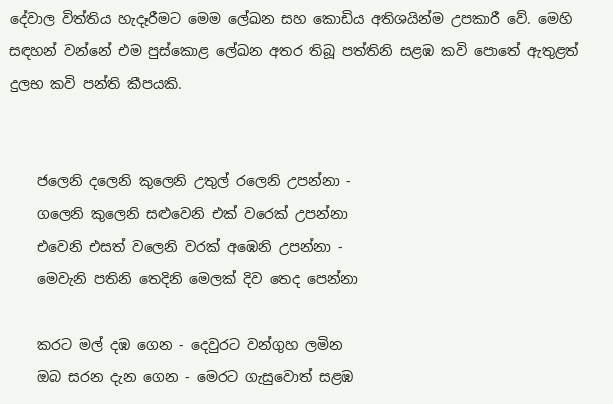දේවාල විත්තිය හැදෑරීමට මෙම ලේඛන සහ කොඩිය අතිශයින්ම උපකාරී වේ. මෙහි සඳහන් වන්නේ එම පුස්‌කොළ ලේඛන අතර තිබූ පත්තිනි සළඹ කවි පොතේ ඇතුළත් දුලභ කවි පන්ති කීපයකි.


    ජලෙනි දලෙනි කුලෙනි උතුල් රලෙනි උපන්නා -
    ගලෙනි කුලෙනි සළුවෙනි එක්‌ වරෙක්‌ උපන්නා
    එවෙනි එසත් වලෙනි වරක්‌ අඹෙනි උපන්නා -
    මෙවැනි පතිනි තෙදිනි මෙලක්‌ දිව තෙද පෙන්නා

    කරට මල් දඹ ගෙන - දෙවුරට වන්ගුහ ලමින
    ඔබ සරන දැන ගෙන - මෙරට ගැසුවොත් සළඹ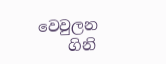වෙවුලන
    ගිනි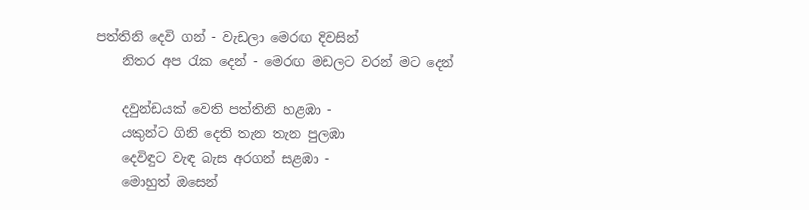පත්තිනි දෙවි ගන් - වැඩලා මෙරඟ දිවසින්
    නිතර අප රැක දෙන් - මෙරඟ මඩලට වරන් මට දෙන්

    දවුන්ඩයක්‌ වෙති පත්තිනි හළඹා -
    යකුන්ට ගිනි දෙති තැන තැන පුලඹා
    දෙවිඳුට වැඳ බැස අරගන් සළඹා -
    මොහුත් ඔසෙන්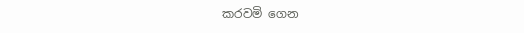කරවමි ගෙන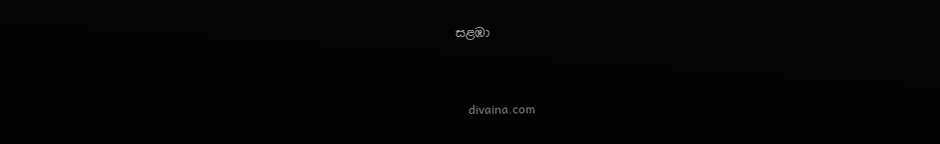සළඹා


    divaina.com